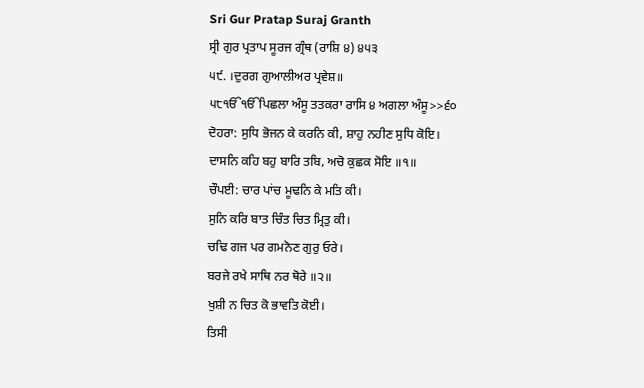Sri Gur Pratap Suraj Granth
ਸ੍ਰੀ ਗੁਰ ਪ੍ਰਤਾਪ ਸੂਰਜ ਗ੍ਰੰਥ (ਰਾਸ਼ਿ ੪) ੪੫੩
੫੯. ।ਦੁਰਗ ਗੁਆਲੀਅਰ ਪ੍ਰਵੇਸ਼॥
੫੮ੴੴਪਿਛਲਾ ਅੰਸੂ ਤਤਕਰਾ ਰਾਸਿ ੪ ਅਗਲਾ ਅੰਸੂ>>੬੦
ਦੋਹਰਾ: ਸੁਧਿ ਭੋਜਨ ਕੇ ਕਰਨਿ ਕੀ, ਸ਼ਾਹੁ ਨਹੀਣ ਸੁਧਿ ਕੋਇ।
ਦਾਸਨਿ ਕਹਿ ਬਹੁ ਬਾਰਿ ਤਬਿ, ਅਚੋ ਕੁਛਕ ਸੋਇ ॥੧॥
ਚੌਪਈ: ਚਾਰ ਪਾਂਚ ਮੂਢਨਿ ਕੇ ਮਤਿ ਕੀ।
ਸੁਨਿ ਕਰਿ ਬਾਤ ਚਿੰਤ ਚਿਤ ਮ੍ਰਿਤੁ ਕੀ।
ਚਢਿ ਗਜ ਪਰ ਗਮਨੋਣ ਗੁਰੁ ਓਰੇ।
ਬਰਜੇ ਰਖੇ ਸਾਥਿ ਨਰ ਥੋਰੇ ॥੨॥
ਖੁਸ਼ੀ ਨ ਚਿਤ ਕੋ ਭਾਵਤਿ ਕੋਈ।
ਤਿਸੀ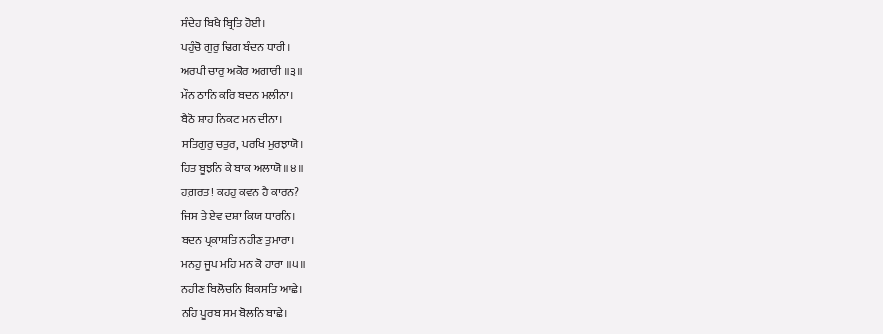ਸੰਦੇਹ ਬਿਖੈ ਬ੍ਰਿਤਿ ਹੋਈ।
ਪਹੁੰਚੋ ਗੁਰੁ ਢਿਗ ਬੰਦਨ ਧਾਰੀ।
ਅਰਪੀ ਚਾਰੁ ਅਕੋਰ ਅਗਾਰੀ ॥੩॥
ਮੌਨ ਠਾਨਿ ਕਰਿ ਬਦਨ ਮਲੀਨਾ।
ਬੈਠੋ ਸ਼ਾਹ ਨਿਕਟ ਮਨ ਦੀਨਾ।
ਸਤਿਗੁਰੁ ਚਤੁਰ, ਪਰਖਿ ਮੁਰਝਾਯੋ।
ਹਿਤ ਬੂਝਨਿ ਕੇ ਬਾਕ ਅਲਾਯੋ ॥੪॥
ਹਗ਼ਰਤ! ਕਹਹੁ ਕਵਨ ਹੈ ਕਾਰਨ?
ਜਿਸ ਤੇ ਏਵ ਦਸ਼ਾ ਕਿਯ ਧਾਰਨਿ।
ਬਦਨ ਪ੍ਰਕਾਸ਼ਤਿ ਨਹੀਣ ਤੁਮਾਰਾ।
ਮਨਹੁ ਜੂਪ ਮਹਿ ਮਨ ਕੋ ਹਾਰਾ ॥੫॥
ਨਹੀਣ ਬਿਲੋਚਨਿ ਬਿਕਸਤਿ ਆਛੇ।
ਨਹਿ ਪੂਰਬ ਸਮ ਬੋਲਨਿ ਬਾਛੇ।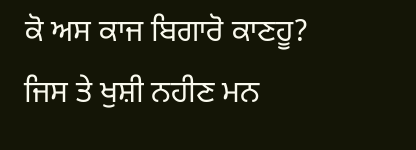ਕੋ ਅਸ ਕਾਜ ਬਿਗਾਰੋ ਕਾਣਹੂ?
ਜਿਸ ਤੇ ਖੁਸ਼ੀ ਨਹੀਣ ਮਨ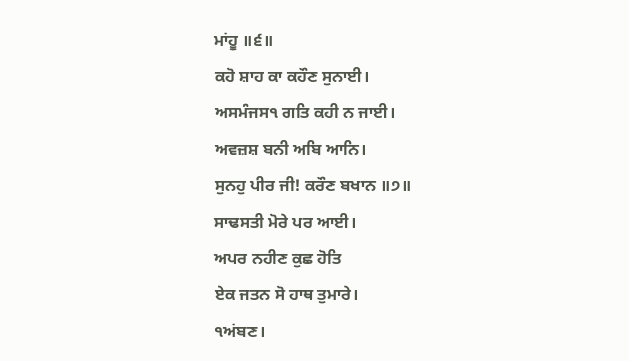ਮਾਂਹੂ ॥੬॥
ਕਹੋ ਸ਼ਾਹ ਕਾ ਕਹੌਣ ਸੁਨਾਈ।
ਅਸਮੰਜਸ੧ ਗਤਿ ਕਹੀ ਨ ਜਾਈ।
ਅਵਜ਼ਸ਼ ਬਨੀ ਅਬਿ ਆਨਿ।
ਸੁਨਹੁ ਪੀਰ ਜੀ! ਕਰੌਣ ਬਖਾਨ ॥੭॥
ਸਾਢਸਤੀ ਮੋਰੇ ਪਰ ਆਈ।
ਅਪਰ ਨਹੀਣ ਕੁਛ ਹੋਤਿ
ਏਕ ਜਤਨ ਸੋ ਹਾਥ ਤੁਮਾਰੇ।
੧ਅਂਬਣ।